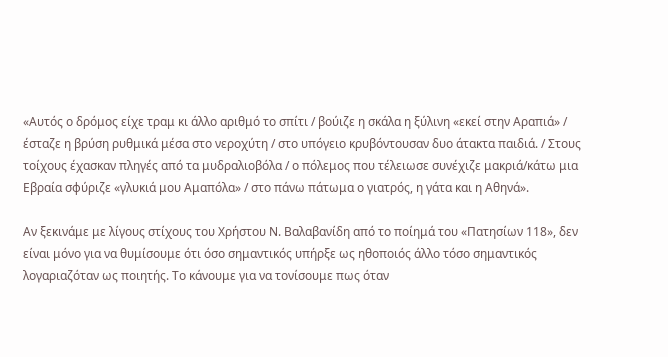«Αυτός ο δρόμος είχε τραμ κι άλλο αριθμό το σπίτι / βούιζε η σκάλα η ξύλινη «εκεί στην Αραπιά» / έσταζε η βρύση ρυθμικά μέσα στο νεροχύτη / στο υπόγειο κρυβόντουσαν δυο άτακτα παιδιά. / Στους τοίχους έχασκαν πληγές από τα μυδραλιοβόλα / ο πόλεμος που τέλειωσε συνέχιζε μακριά/κάτω μια Εβραία σφύριζε «γλυκιά μου Αμαπόλα» / στο πάνω πάτωμα ο γιατρός, η γάτα και η Αθηνά».

Αν ξεκινάμε με λίγους στίχους του Χρήστου Ν. Βαλαβανίδη από το ποίημά του «Πατησίων 118», δεν είναι μόνο για να θυμίσουμε ότι όσο σημαντικός υπήρξε ως ηθοποιός άλλο τόσο σημαντικός λογαριαζόταν ως ποιητής. Το κάνουμε για να τονίσουμε πως όταν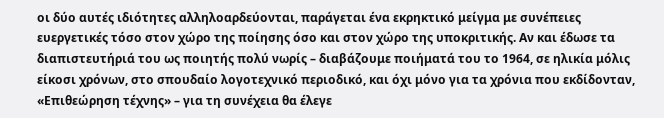οι δύο αυτές ιδιότητες αλληλοαρδεύονται, παράγεται ένα εκρηκτικό μείγμα με συνέπειες ευεργετικές τόσο στον χώρο της ποίησης όσο και στον χώρο της υποκριτικής. Αν και έδωσε τα διαπιστευτήριά του ως ποιητής πολύ νωρίς – διαβάζουμε ποιήματά του το 1964, σε ηλικία μόλις είκοσι χρόνων, στο σπουδαίο λογοτεχνικό περιοδικό, και όχι μόνο για τα χρόνια που εκδίδονταν, «Επιθεώρηση τέχνης» – για τη συνέχεια θα έλεγε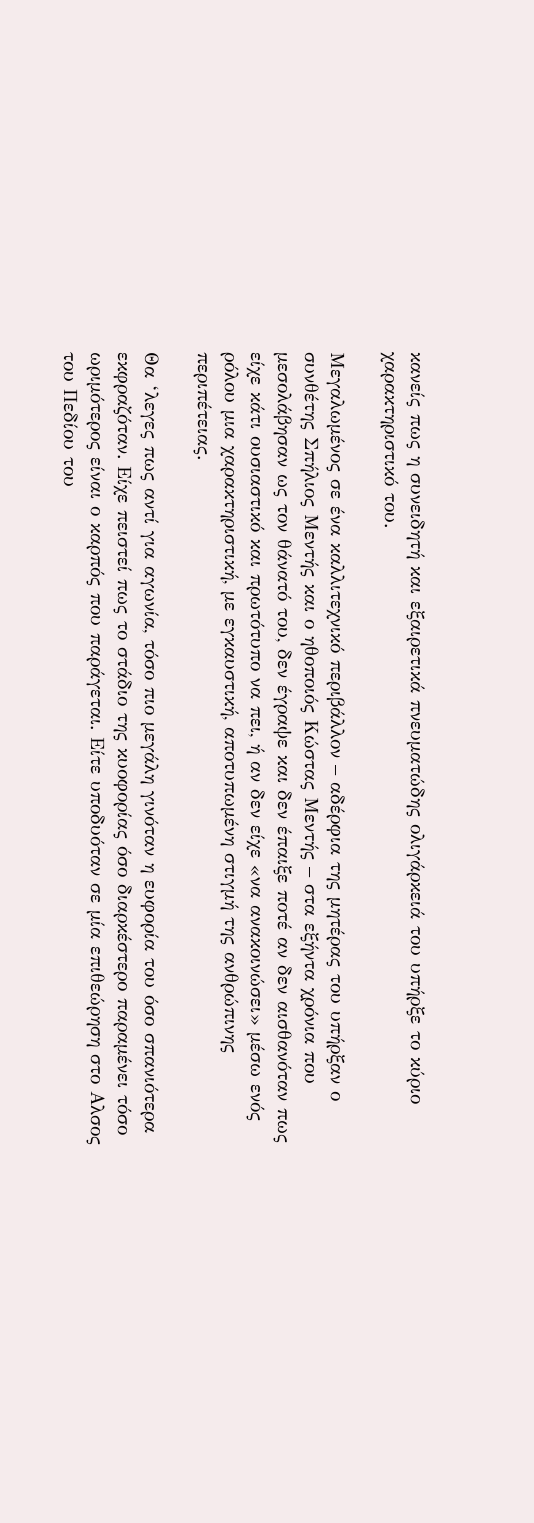κανείς πως η συνειδητή και εξαιρετικά πνευματώδης ολιγάρκειά του υπήρξε το κύριο χαρακτηριστικό του.

Μεγαλωμένος σε ένα καλλιτεχνικό περιβάλλον – αδέρφια της μητέρας του υπήρξαν ο συνθέτης Σπήλιος Μεντής και ο ηθοποιός Κώστας Μεντής – στα εξήντα χρόνια που μεσολάβησαν ως τον θάνατό του, δεν έγραψε και δεν έπαιξε ποτέ αν δεν αισθανόταν πως είχε κάτι ουσιαστικό και πρωτότυπο να πει, ή αν δεν είχε «να ανακοινώσει» μέσω ενός ρόλου μια χαρακτηριστική, με εγκαυστική, αποτυπωμένη στιγμή της ανθρώπινης περιπέτειας.

Θα ‘λεγες πως αντί για αγωνία, τόσο πιο μεγάλη γινόταν η ευφορία του όσο σπανιότερα εκφραζόταν. Είχε πειστεί πως το στάδιο της κυοφορίας όσο διαρκέστερο παραμένει τόσο ωριμότερος είναι ο καρπός που παράγεται. Είτε υποδυόταν σε μία επιθεώρηση στο Αλσος του Πεδίου του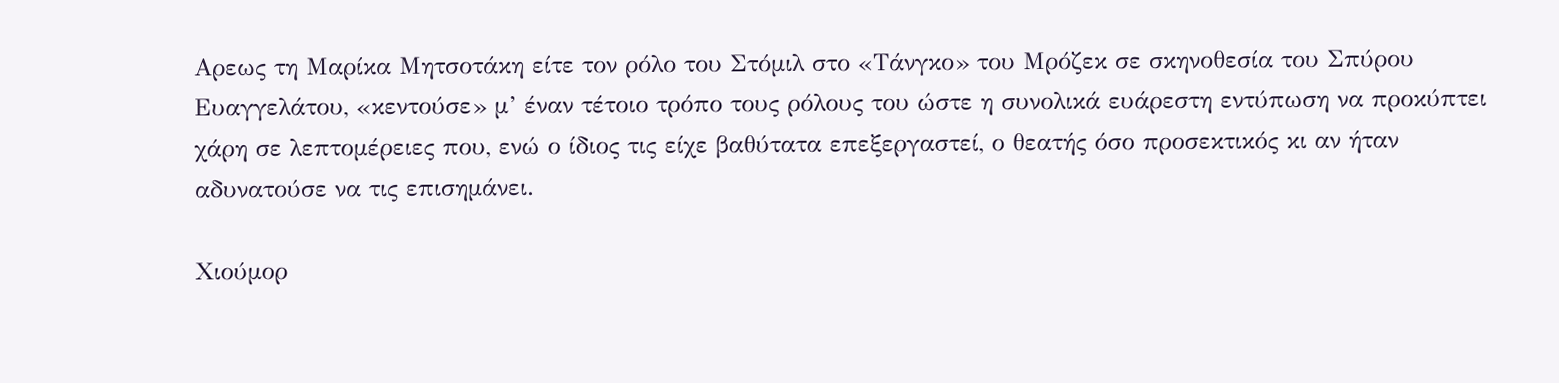Αρεως τη Μαρίκα Μητσοτάκη είτε τον ρόλο του Στόμιλ στο «Τάνγκο» του Μρόζεκ σε σκηνοθεσία του Σπύρου Ευαγγελάτου, «κεντούσε» μ’ έναν τέτοιο τρόπο τους ρόλους του ώστε η συνολικά ευάρεστη εντύπωση να προκύπτει χάρη σε λεπτομέρειες που, ενώ ο ίδιος τις είχε βαθύτατα επεξεργαστεί, ο θεατής όσο προσεκτικός κι αν ήταν αδυνατούσε να τις επισημάνει.

Χιούμορ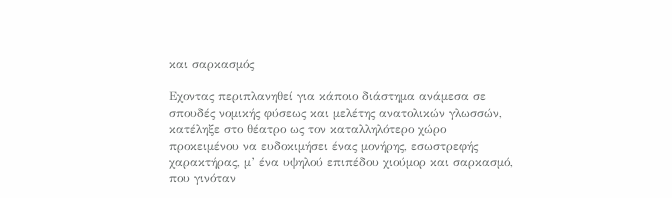και σαρκασμός

Εχοντας περιπλανηθεί για κάποιο διάστημα ανάμεσα σε σπουδές νομικής φύσεως και μελέτης ανατολικών γλωσσών, κατέληξε στο θέατρο ως τον καταλληλότερο χώρο προκειμένου να ευδοκιμήσει ένας μονήρης, εσωστρεφής χαρακτήρας, μ’ ένα υψηλού επιπέδου χιούμορ και σαρκασμό, που γινόταν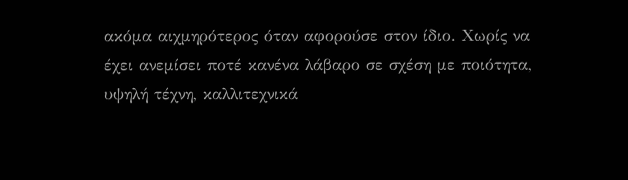ακόμα αιχμηρότερος όταν αφορούσε στον ίδιο. Χωρίς να έχει ανεμίσει ποτέ κανένα λάβαρο σε σχέση με ποιότητα, υψηλή τέχνη, καλλιτεχνικά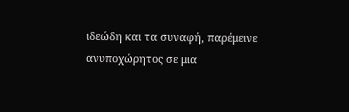ιδεώδη και τα συναφή, παρέμεινε ανυποχώρητος σε μια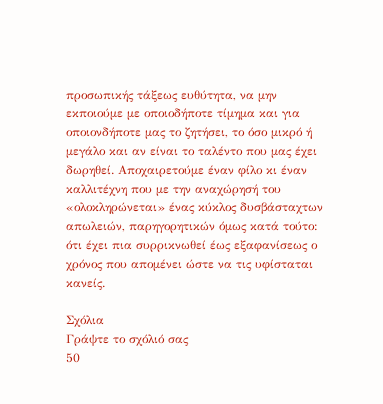προσωπικής τάξεως ευθύτητα, να μην εκποιούμε με οποιοδήποτε τίμημα και για οποιονδήποτε μας το ζητήσει, το όσο μικρό ή μεγάλο και αν είναι το ταλέντο που μας έχει δωρηθεί. Αποχαιρετούμε έναν φίλο κι έναν καλλιτέχνη που με την αναχώρησή του «ολοκληρώνεται» ένας κύκλος δυσβάσταχτων απωλειών, παρηγορητικών όμως κατά τούτο: ότι έχει πια συρρικνωθεί έως εξαφανίσεως ο χρόνος που απομένει ώστε να τις υφίσταται κανείς.

Σχόλια
Γράψτε το σχόλιό σας
50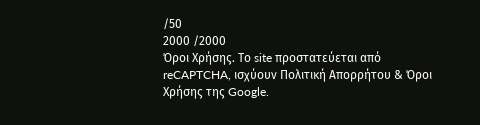/50
2000 /2000
Όροι Χρήσης. Το site προστατεύεται από reCAPTCHA, ισχύουν Πολιτική Απορρήτου & Όροι Χρήσης της Google.